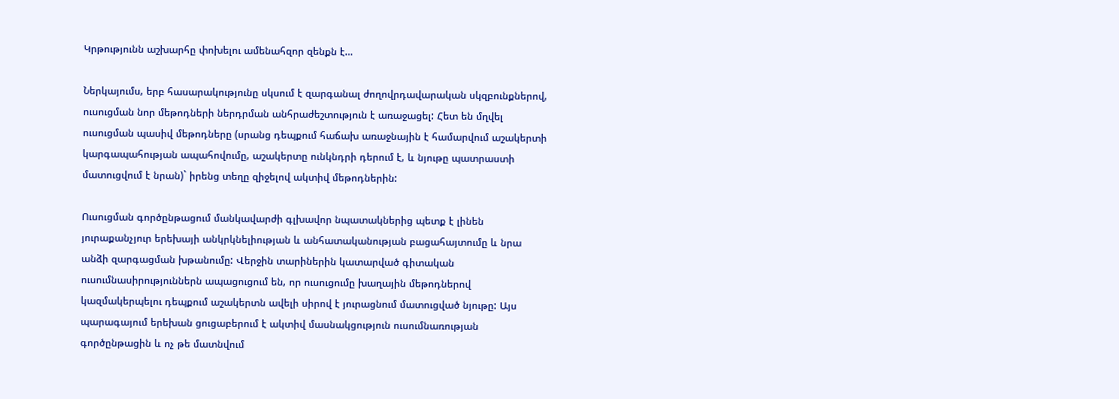Կրթությունն աշխարհը փոխելու ամենահզոր զենքն է…

Ներկայումս, երբ հասարակությունը սկսում է զարգանալ ժողովրդավարական սկզբունքներով, ուսուցման նոր մեթոդների ներդրման անհրաժեշտություն է առաջացել: Հետ են մղվել ուսուցման պասիվ մեթոդները (սրանց դեպքում հաճախ առաջնային է համարվում աշակերտի կարգապահության ապահովումը, աշակերտը ունկնդրի դերում է, և նյութը պատրաստի մատուցվում է նրան)` իրենց տեղը զիջելով ակտիվ մեթոդներին:

Ուսուցման գործընթացում մանկավարժի գլխավոր նպատակներից պետք է լինեն յուրաքանչյուր երեխայի անկրկնելիության և անհատականության բացահայտումը և նրա անձի զարգացման խթանումը: Վերջին տարիներին կատարված գիտական ուսումնասիրություններն ապացուցում են, որ ուսուցումը խաղային մեթոդներով կազմակերպելու դեպքում աշակերտն ավելի սիրով է յուրացնում մատուցված նյութը: Այս պարագայում երեխան ցուցաբերում է ակտիվ մասնակցություն ուսումնառության գործընթացին և ոչ թե մատնվում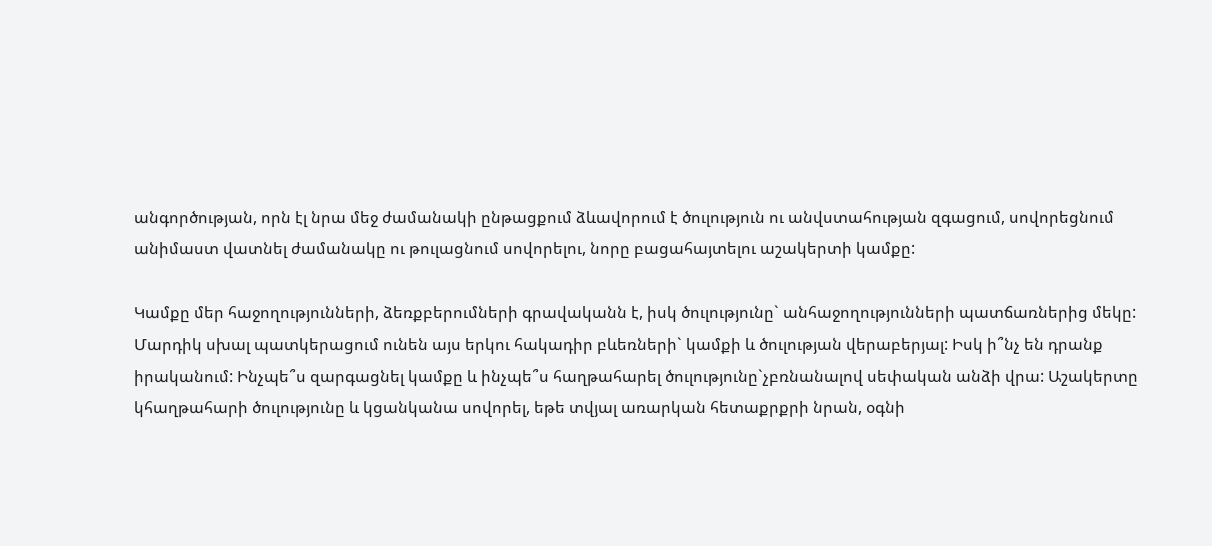անգործության, որն էլ նրա մեջ ժամանակի ընթացքում ձևավորում է ծուլություն ու անվստահության զգացում, սովորեցնում անիմաստ վատնել ժամանակը ու թուլացնում սովորելու, նորը բացահայտելու աշակերտի կամքը:

Կամքը մեր հաջողությունների, ձեռքբերումների գրավականն է, իսկ ծուլությունը` անհաջողությունների պատճառներից մեկը: Մարդիկ սխալ պատկերացում ունեն այս երկու հակադիր բևեռների` կամքի և ծուլության վերաբերյալ: Իսկ ի՞նչ են դրանք իրականում: Ինչպե՞ս զարգացնել կամքը և ինչպե՞ս հաղթահարել ծուլությունը`չբռնանալով սեփական անձի վրա: Աշակերտը կհաղթահարի ծուլությունը և կցանկանա սովորել, եթե տվյալ առարկան հետաքրքրի նրան, օգնի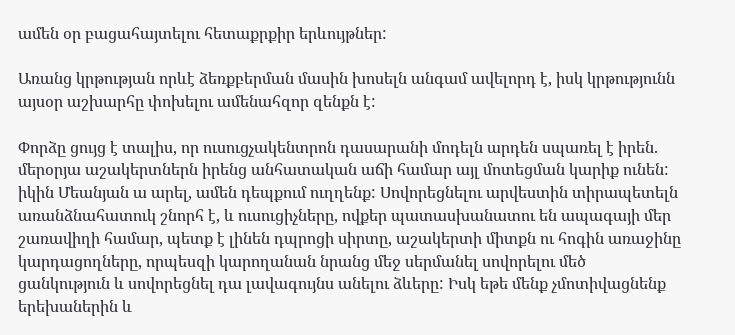ամեն օր բացահայտելու հետաքրքիր երևույթներ:

Առանց կրթության որևէ ձեռքբերման մասին խոսելն անգամ ավելորդ է, իսկ կրթությունն այսօր աշխարհը փոխելու ամենահզոր զենքն է:

Փորձը ցույց է տալիս, որ ուսուցչակենտրոն դասարանի մոդելն արդեն սպառել է իրեն. մերօրյա աշակերտներն իրենց անհատական աճի համար այլ մոտեցման կարիք ունեն: իկին Մեանյան ա արել, ամեն դեպքում ուղղենք: Սովորեցնելու արվեստին տիրապետելն առանձնահատուկ շնորհ է, և ուսուցիչները, ովքեր պատասխանատու են ապագայի մեր շառավիղի համար, պետք է լինեն դպրոցի սիրտը, աշակերտի միտքն ու հոգին առաջինը կարդացողները, որպեսզի կարողանան նրանց մեջ սերմանել սովորելու մեծ ցանկություն և սովորեցնել դա լավագույնս անելու ձևերը: Իսկ եթե մենք չմոտիվացնենք երեխաներին և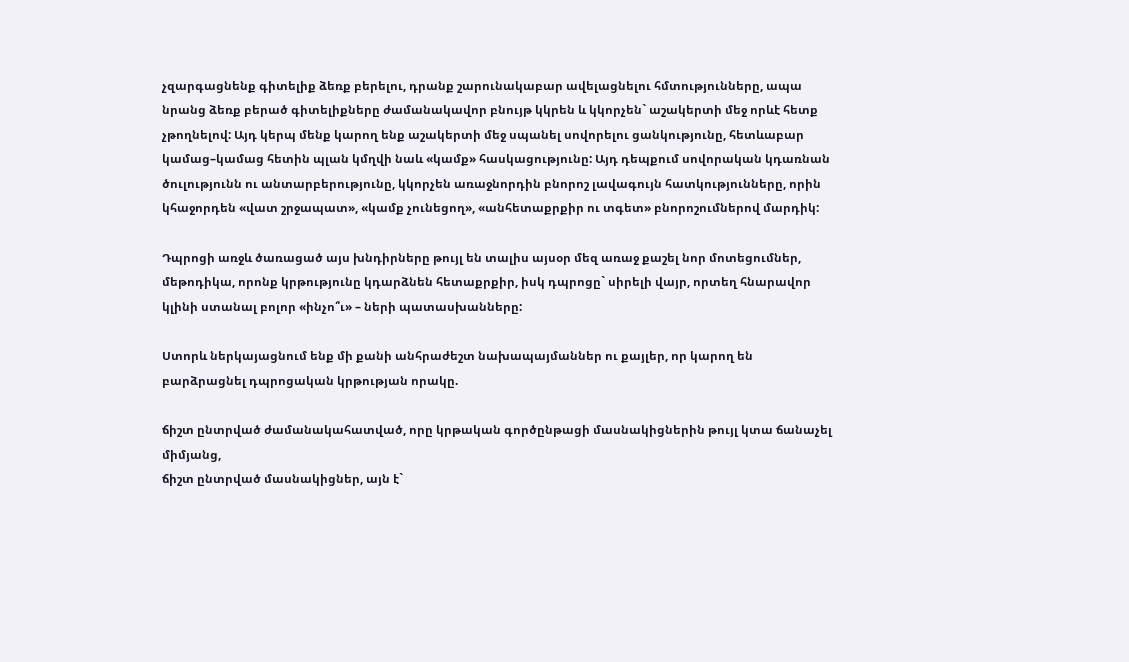չզարգացնենք գիտելիք ձեռք բերելու, դրանք շարունակաբար ավելացնելու հմտությունները, ապա նրանց ձեռք բերած գիտելիքները ժամանակավոր բնույթ կկրեն և կկորչեն` աշակերտի մեջ որևէ հետք չթողնելով: Այդ կերպ մենք կարող ենք աշակերտի մեջ սպանել սովորելու ցանկությունը, հետևաբար կամաց–կամաց հետին պլան կմղվի նաև «կամք» հասկացությունը: Այդ դեպքում սովորական կդառնան ծուլությունն ու անտարբերությունը, կկորչեն առաջնորդին բնորոշ լավագույն հատկությունները, որին կհաջորդեն «վատ շրջապատ», «կամք չունեցող», «անհետաքրքիր ու տգետ» բնորոշումներով մարդիկ:

Դպրոցի առջև ծառացած այս խնդիրները թույլ են տալիս այսօր մեզ առաջ քաշել նոր մոտեցումներ, մեթոդիկա, որոնք կրթությունը կդարձնեն հետաքրքիր, իսկ դպրոցը` սիրելի վայր, որտեղ հնարավոր կլինի ստանալ բոլոր «ինչո՞ւ» – ների պատասխանները:

Ստորև ներկայացնում ենք մի քանի անհրաժեշտ նախապայմաններ ու քայլեր, որ կարող են բարձրացնել դպրոցական կրթության որակը.

ճիշտ ընտրված ժամանակահատված, որը կրթական գործընթացի մասնակիցներին թույլ կտա ճանաչել միմյանց,
ճիշտ ընտրված մասնակիցներ, այն է`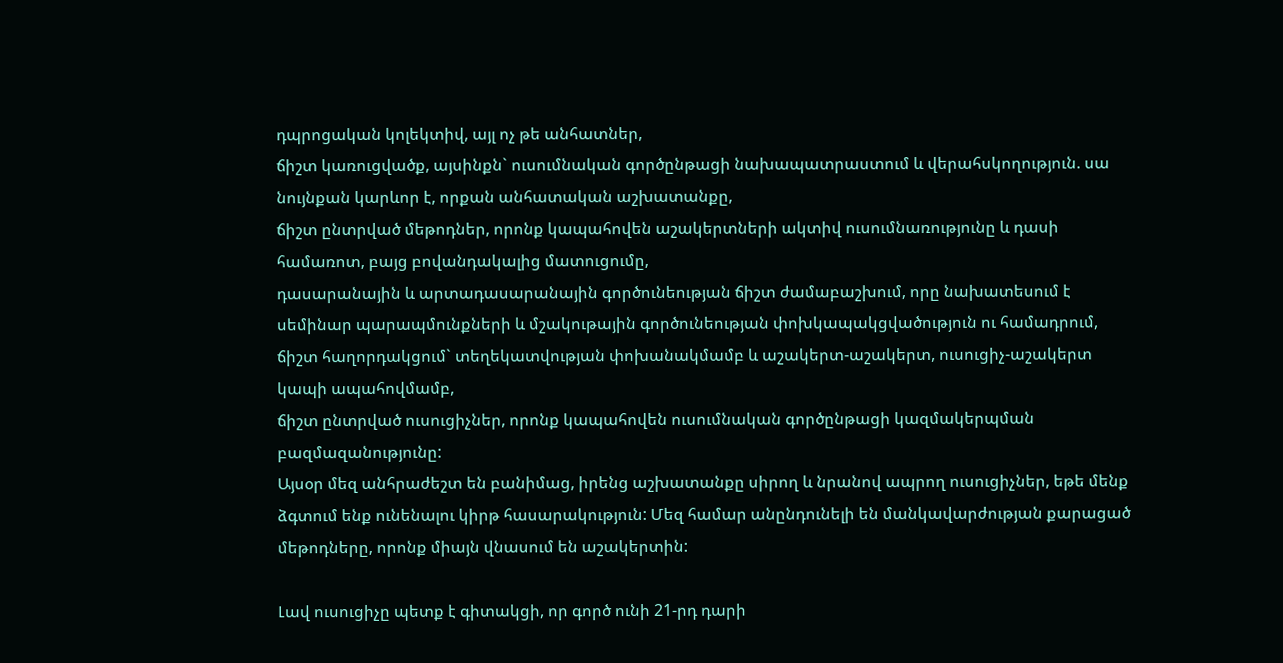դպրոցական կոլեկտիվ, այլ ոչ թե անհատներ,
ճիշտ կառուցվածք, այսինքն` ուսումնական գործընթացի նախապատրաստում և վերահսկողություն. սա նույնքան կարևոր է, որքան անհատական աշխատանքը,
ճիշտ ընտրված մեթոդներ, որոնք կապահովեն աշակերտների ակտիվ ուսումնառությունը և դասի համառոտ, բայց բովանդակալից մատուցումը,
դասարանային և արտադասարանային գործունեության ճիշտ ժամաբաշխում, որը նախատեսում է սեմինար պարապմունքների և մշակութային գործունեության փոխկապակցվածություն ու համադրում,
ճիշտ հաղորդակցում` տեղեկատվության փոխանակմամբ և աշակերտ-աշակերտ, ուսուցիչ-աշակերտ կապի ապահովմամբ,
ճիշտ ընտրված ուսուցիչներ, որոնք կապահովեն ուսումնական գործընթացի կազմակերպման բազմազանությունը:
Այսօր մեզ անհրաժեշտ են բանիմաց, իրենց աշխատանքը սիրող և նրանով ապրող ուսուցիչներ, եթե մենք ձգտում ենք ունենալու կիրթ հասարակություն: Մեզ համար անընդունելի են մանկավարժության քարացած մեթոդները, որոնք միայն վնասում են աշակերտին:

Լավ ուսուցիչը պետք է գիտակցի, որ գործ ունի 21-րդ դարի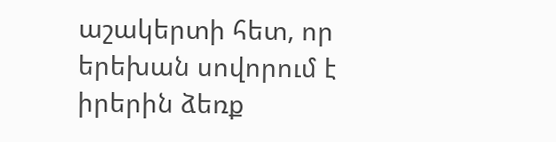աշակերտի հետ, որ երեխան սովորում է իրերին ձեռք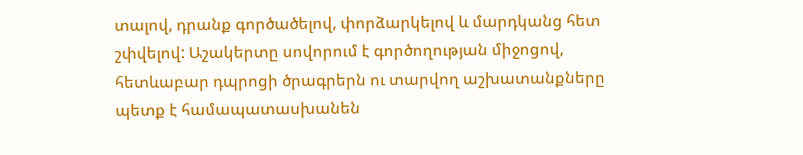տալով, դրանք գործածելով, փորձարկելով և մարդկանց հետ շփվելով: Աշակերտը սովորում է գործողության միջոցով, հետևաբար դպրոցի ծրագրերն ու տարվող աշխատանքները պետք է համապատասխանեն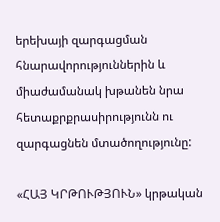երեխայի զարգացման հնարավորություններին և միաժամանակ խթանեն նրա հետաքրքրասիրությունն ու զարգացնեն մտածողությունը:

«ՀԱՅ ԿՐԹՈՒԹՅՈՒՆ» կրթական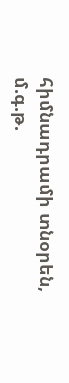հիմնադրամի տնօրեն, մ.գ.թ.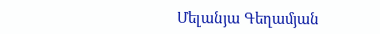Մելանյա Գեղամյան